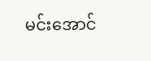မင်းအောင်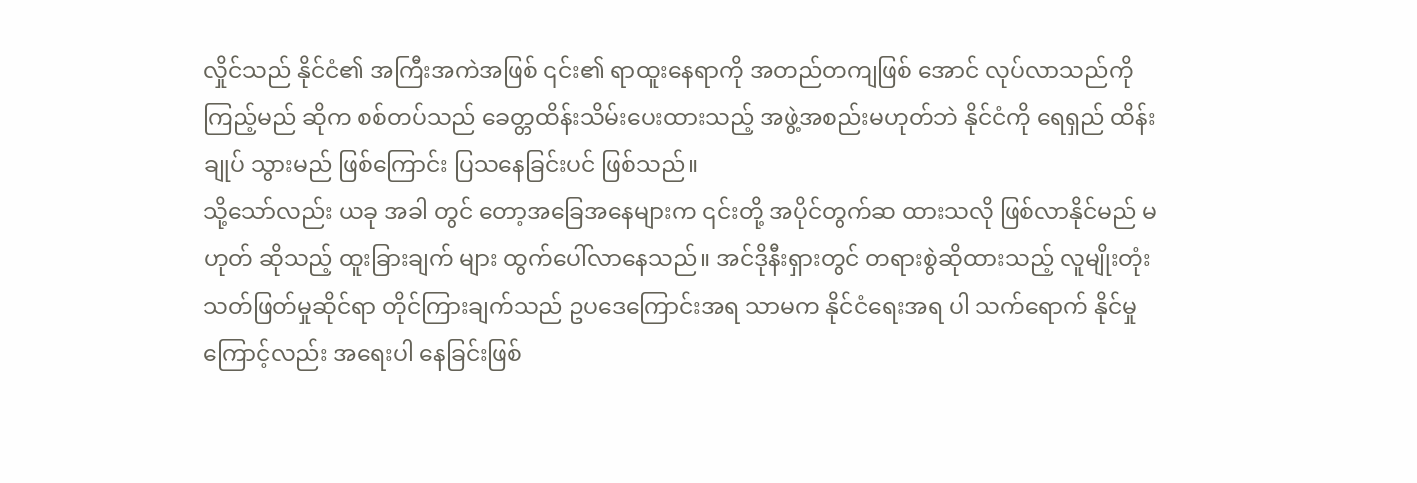လှိုင်သည် နိုင်ငံ၏ အကြီးအကဲအဖြစ် ၎င်း၏ ရာထူးနေရာကို အတည်တကျဖြစ် အောင် လုပ်လာသည်ကို ကြည့်မည် ဆိုက စစ်တပ်သည် ခေတ္တထိန်းသိမ်းပေးထားသည့် အဖွဲ့အစည်းမဟုတ်ဘဲ နိုင်ငံကို ရေရှည် ထိန်းချုပ် သွားမည် ဖြစ်ကြောင်း ပြသနေခြင်းပင် ဖြစ်သည်။
သို့သော်လည်း ယခု အခါ တွင် တော့အခြေအနေများက ၎င်းတို့ အပိုင်တွက်ဆ ထားသလို ဖြစ်လာနိုင်မည် မဟုတ် ဆိုသည့် ထူးခြားချက် များ ထွက်ပေါ်လာနေသည်။ အင်ဒိုနီးရှားတွင် တရားစွဲဆိုထားသည့် လူမျိုးတုံးသတ်ဖြတ်မှုဆိုင်ရာ တိုင်ကြားချက်သည် ဥပဒေကြောင်းအရ သာမက နိုင်ငံရေးအရ ပါ သက်ရောက် နိုင်မှု ကြောင့်လည်း အရေးပါ နေခြင်းဖြစ်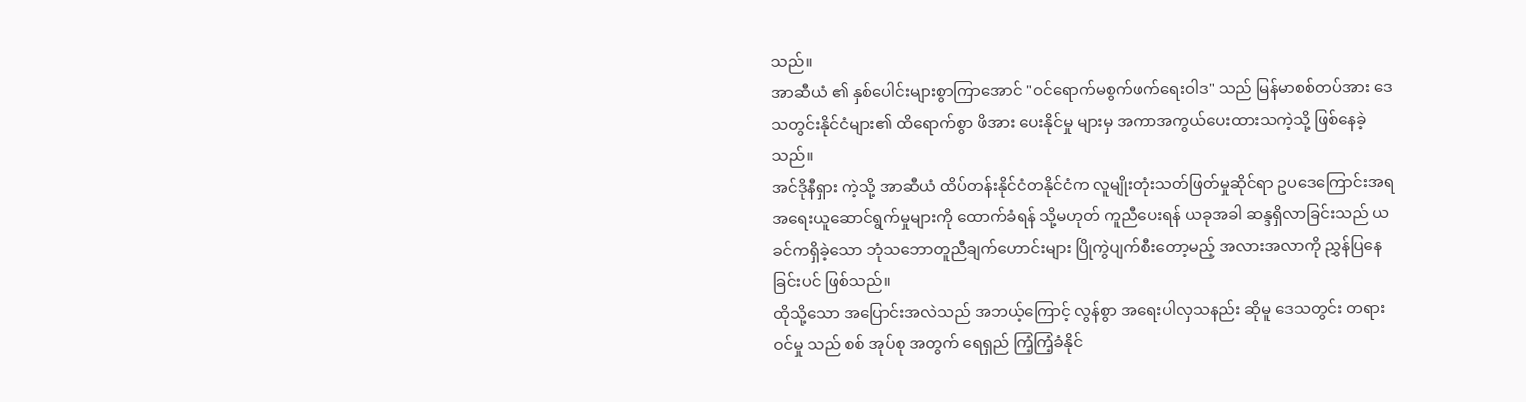သည်။
အာဆီယံ ၏ နှစ်ပေါင်းများစွာကြာအောင် "ဝင်ရောက်မစွက်ဖက်ရေးဝါဒ" သည် မြန်မာစစ်တပ်အား ဒေသတွင်းနိုင်ငံများ၏ ထိရောက်စွာ ဖိအား ပေးနိုင်မှု များမှ အကာအကွယ်ပေးထားသကဲ့သို့ ဖြစ်နေခဲ့သည်။
အင်ဒိုနီရှား ကဲ့သို့ အာဆီယံ ထိပ်တန်းနိုင်ငံတနိုင်ငံက လူမျိုးတုံးသတ်ဖြတ်မှုဆိုင်ရာ ဥပဒေကြောင်းအရ အရေးယူဆောင်ရွက်မှုများကို ထောက်ခံရန် သို့မဟုတ် ကူညီပေးရန် ယခုအခါ ဆန္ဒရှိလာခြင်းသည် ယခင်ကရှိခဲ့သော ဘုံသဘောတူညီချက်ဟောင်းများ ပြိုကွဲပျက်စီးတော့မည့် အလားအလာကို ညွှန်ပြနေခြင်းပင် ဖြစ်သည်။
ထိုသို့သော အပြောင်းအလဲသည် အဘယ့်ကြောင့် လွန်စွာ အရေးပါလှသနည်း ဆိုမူ ဒေသတွင်း တရားဝင်မှု သည် စစ် အုပ်စု အတွက် ရေရှည် ကြံ့ကြံ့ခံနိုင်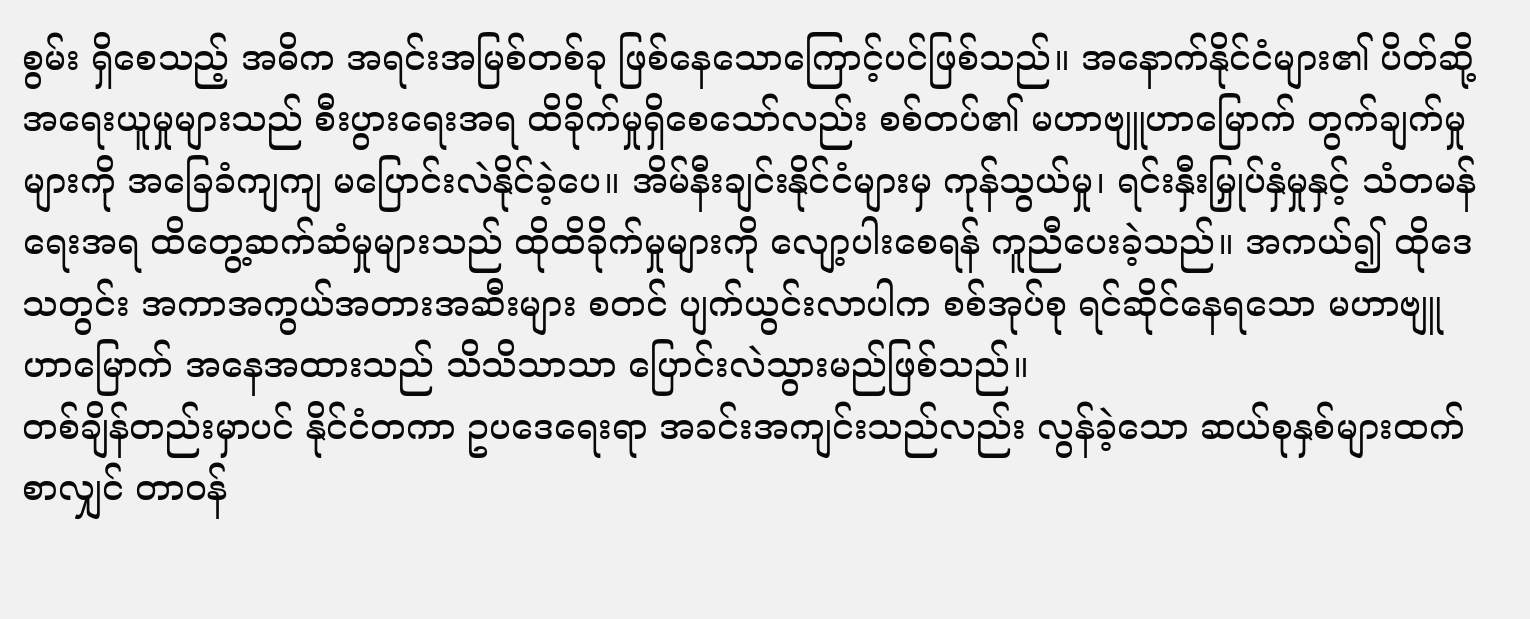စွမ်း ရှိစေသည့် အဓိက အရင်းအမြစ်တစ်ခု ဖြစ်နေသောကြောင့်ပင်ဖြစ်သည်။ အနောက်နိုင်ငံများ၏ ပိတ်ဆို့အရေးယူမှုများသည် စီးပွားရေးအရ ထိခိုက်မှုရှိစေသော်လည်း စစ်တပ်၏ မဟာဗျူဟာမြောက် တွက်ချက်မှုများကို အခြေခံကျကျ မပြောင်းလဲနိုင်ခဲ့ပေ။ အိမ်နီးချင်းနိုင်ငံများမှ ကုန်သွယ်မှု၊ ရင်းနှီးမြှုပ်နှံမှုနှင့် သံတမန်ရေးအရ ထိတွေ့ဆက်ဆံမှုများသည် ထိုထိခိုက်မှုများကို လျော့ပါးစေရန် ကူညီပေးခဲ့သည်။ အကယ်၍ ထိုဒေသတွင်း အကာအကွယ်အတားအဆီးများ စတင် ပျက်ယွင်းလာပါက စစ်အုပ်စု ရင်ဆိုင်နေရသော မဟာဗျူဟာမြောက် အနေအထားသည် သိသိသာသာ ပြောင်းလဲသွားမည်ဖြစ်သည်။
တစ်ချိန်တည်းမှာပင် နိုင်ငံတကာ ဥပဒေရေးရာ အခင်းအကျင်းသည်လည်း လွန်ခဲ့သော ဆယ်စုနှစ်များထက်စာလျှင် တာဝန်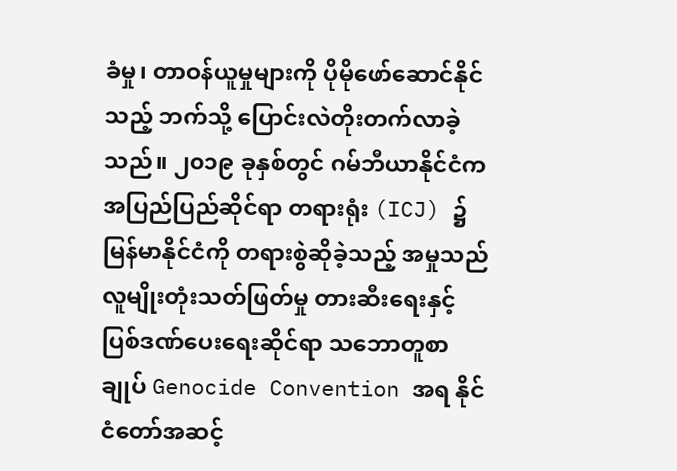ခံမှု၊ တာဝန်ယူမှုများကို ပိုမိုဖော်ဆောင်နိုင်သည့် ဘက်သို့ ပြောင်းလဲတိုးတက်လာခဲ့သည်။ ၂၀၁၉ ခုနှစ်တွင် ဂမ်ဘီယာနိုင်ငံက အပြည်ပြည်ဆိုင်ရာ တရားရုံး (ICJ) ၌ မြန်မာနိုင်ငံကို တရားစွဲဆိုခဲ့သည့် အမှုသည် လူမျိုးတုံးသတ်ဖြတ်မှု တားဆီးရေးနှင့် ပြစ်ဒဏ်ပေးရေးဆိုင်ရာ သဘောတူစာချုပ် Genocide Convention အရ နိုင်ငံတော်အဆင့်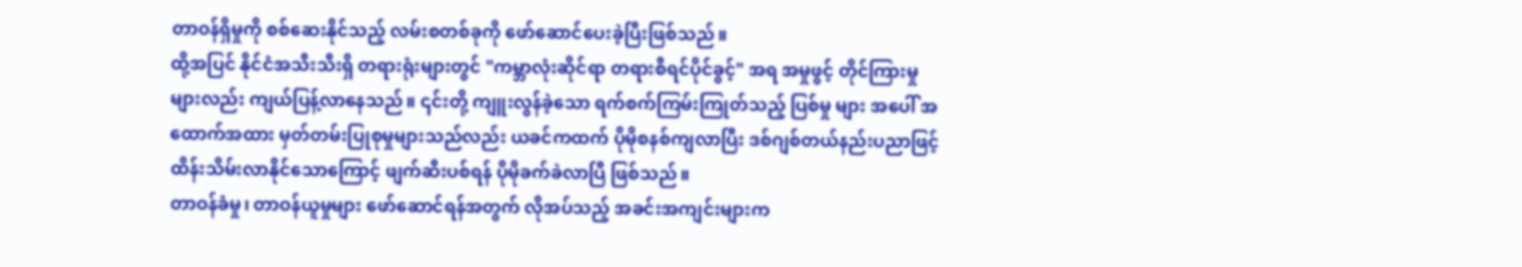တာဝန်ရှိမှုကို စစ်ဆေးနိုင်သည့် လမ်းစတစ်ခုကို ဖော်ဆောင်ပေးခဲ့ပြီးဖြစ်သည်။
ထို့အပြင် နိုင်ငံအသီးသီးရှိ တရားရုံးများတွင် "ကမ္ဘာလုံးဆိုင်ရာ တရားစီရင်ပိုင်ခွင့်" အရ အမှုဖွင့် တိုင်ကြားမှုများလည်း ကျယ်ပြန့်လာနေသည်။ ၎င်းတို့ ကျူးလွန်ခဲ့သော ရက်စက်ကြမ်းကြုတ်သည့် ပြစ်မှု များ အပေါ် အထောက်အထား မှတ်တမ်းပြုစုမှုများသည်လည်း ယခင်ကထက် ပိုမိုစနစ်ကျလာပြီး ဒစ်ဂျစ်တယ်နည်းပညာဖြင့် ထိန်းသိမ်းလာနိုင်သောကြောင့် ဖျက်ဆီးပစ်ရန် ပိုမိုခက်ခဲလာပြီ ဖြစ်သည်။
တာဝန်ခံမှု၊ တာဝန်ယူမှုများ ဖော်ဆောင်ရန်အတွက် လိုအပ်သည့် အခင်းအကျင်းများက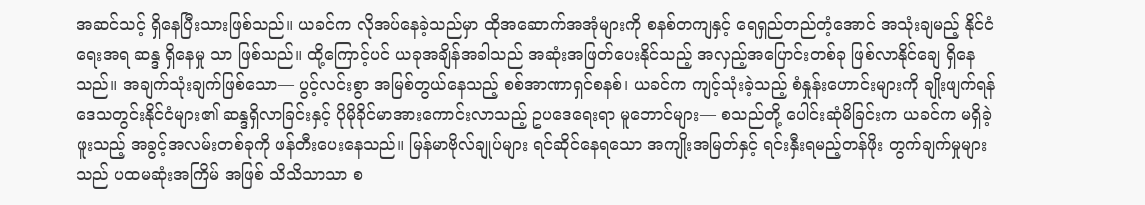အဆင်သင့် ရှိနေပြီးသားဖြစ်သည်။ ယခင်က လိုအပ်နေခဲ့သည်မှာ ထိုအဆောက်အအုံများကို စနစ်တကျနှင့် ရေရှည်တည်တံ့အောင် အသုံးချမည့် နိုင်ငံရေးအရ ဆန္ဒ ရှိနေမှု သာ ဖြစ်သည်။ ထို့ကြောင့်ပင် ယခုအချိန်အခါသည် အဆုံးအဖြတ်ပေးနိုင်သည့် အလှည့်အပြောင်းတစ်ခု ဖြစ်လာနိုင်ချေ ရှိနေသည်။ အချက်သုံးချက်ဖြစ်သော— ပွင့်လင်းစွာ အမြစ်တွယ်နေသည့် စစ်အာဏာရှင်စနစ်၊ ယခင်က ကျင့်သုံးခဲ့သည့် စံနှုန်းဟောင်းများကို ချိုးဖျက်ရန် ဒေသတွင်းနိုင်ငံများ၏ ဆန္ဒရှိလာခြင်းနှင့် ပိုမိုခိုင်မာအားကောင်းလာသည့် ဥပဒေရေးရာ မူဘောင်များ— စသည်တို့ ပေါင်းဆုံမိခြင်းက ယခင်က မရှိခဲ့ဖူးသည့် အခွင့်အလမ်းတစ်ခုကို ဖန်တီးပေးနေသည်။ မြန်မာဗိုလ်ချုပ်များ ရင်ဆိုင်နေရသော အကျိုးအမြတ်နှင့် ရင်းနှီးရမည့်တန်ဖိုး တွက်ချက်မှုများသည် ပထမဆုံးအကြိမ် အဖြစ် သိသိသာသာ စ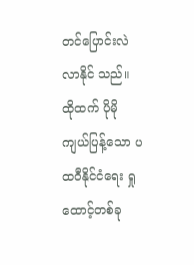တင်ပြောင်းလဲလာနိုင် သည်။
ထိုထက် ပိုမိုကျယ်ပြန့်သော ပထဝီနိုင်ငံရေး ရှုထောင့်တစ်ခု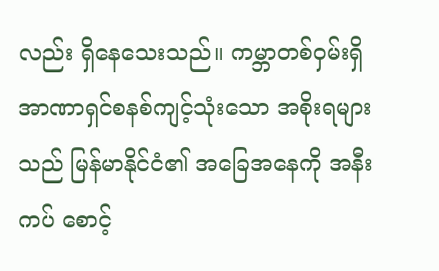လည်း ရှိနေသေးသည်။ ကမ္ဘာတစ်ဝှမ်းရှိ အာဏာရှင်စနစ်ကျင့်သုံးသော အစိုးရများသည် မြန်မာနိုင်ငံ၏ အခြေအနေကို အနီးကပ် စောင့်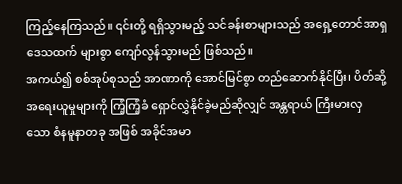ကြည့်နေကြသည်။ ၎င်းတို့ ရရှိသွားမည့် သင်ခန်းစာများသည် အရှေ့တောင်အာရှ ဒေသထက် များစွာ ကျော်လွန်သွားမည် ဖြစ်သည်။
အကယ်၍ စစ်အုပ်စုသည် အာဏာကို အောင်မြင်စွာ တည်ဆောက်နိုင်ပြီး၊ ပိတ်ဆို့အရေးယူမှုများကို ကြံ့ကြံ့ခံ ရှောင်လွှဲနိုင်ခဲ့မည်ဆိုလျှင် အန္တရာယ် ကြီးမားလှ သော စံနမူနာတခု အဖြစ် အခိုင်အမာ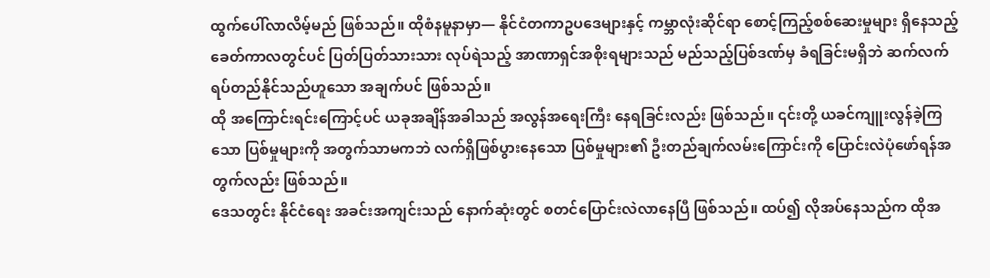ထွက်ပေါ်လာလိမ့်မည် ဖြစ်သည်။ ထိုစံနမူနာမှာ— နိုင်ငံတကာဥပဒေများနှင့် ကမ္ဘာလုံးဆိုင်ရာ စောင့်ကြည့်စစ်ဆေးမှုများ ရှိနေသည့် ခေတ်ကာလတွင်ပင် ပြတ်ပြတ်သားသား လုပ်ရဲသည့် အာဏာရှင်အစိုးရများသည် မည်သည့်ပြစ်ဒဏ်မှ ခံရခြင်းမရှိဘဲ ဆက်လက် ရပ်တည်နိုင်သည်ဟူသော အချက်ပင် ဖြစ်သည်။
ထို အကြောင်းရင်းကြောင့်ပင် ယခုအချိန်အခါသည် အလွန်အရေးကြီး နေရခြင်းလည်း ဖြစ်သည်။ ၎င်းတို့ ယခင်ကျူးလွန်ခဲ့ကြသော ပြစ်မှုများကို အတွက်သာမကဘဲ လက်ရှိဖြစ်ပွားနေသော ပြစ်မှုများ၏ ဦးတည်ချက်လမ်းကြောင်းကို ပြောင်းလဲပုံဖော်ရန်အတွက်လည်း ဖြစ်သည်။
ဒေသတွင်း နိုင်ငံရေး အခင်းအကျင်းသည် နောက်ဆုံးတွင် စတင်ပြောင်းလဲလာနေပြီ ဖြစ်သည်။ ထပ်၍ လိုအပ်နေသည်က ထိုအ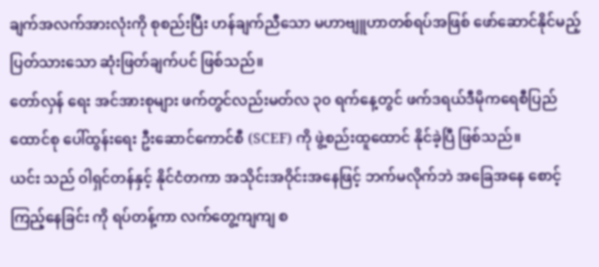ချက်အလက်အားလုံးကို စုစည်းပြီး ဟန်ချက်ညီသော မဟာဗျူဟာတစ်ရပ်အဖြစ် ဖော်ဆောင်နိုင်မည့် ပြတ်သားသော ဆုံးဖြတ်ချက်ပင် ဖြစ်သည်။
တော်လှန် ရေး အင်အားစုများ ဖက်တွင်လည်းမတ်လ ၃၀ ရက်နေ့တွင် ဖက်ဒရယ်ဒီမိုကရေစီပြည်ထောင်စု ပေါ်ထွန်းရေး ဦးဆောင်ကောင်စီ (SCEF) ကို ဖွဲ့စည်းထူထောင် နိုင်ခဲ့ပြီ ဖြစ်သည်။
ယင်း သည် ဝါရှင်တန်နှင့် နိုင်ငံတကာ အသိုင်းအဝိုင်းအနေဖြင့် ဘက်မလိုက်ဘဲ အခြေအနေ စောင့်ကြည့်နေခြင်း ကို ရပ်တန့်ကာ လက်တွေ့ကျကျ စ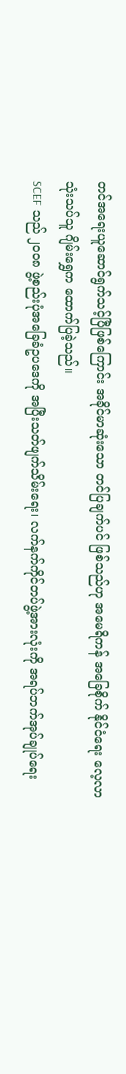တင်အရေးယူဆောင်ရွက်သင့်ပြီဖြစ်ကြောင်း အခိုင်မာဆုံးသော တင်ပြချက်ပင် ဖြစ်သည်ဟု အမေရိကန် အခြေစိုက် နိုင်ငံရေး လေ့လာသုံးသပ်သူ ဂျိမ်းရွှေက ထောက်ပြခဲ့သည်။
SCEF သည် ၂၀၀၈ ဖွဲ့စည်းပုံအခြေခံဥပဒေကို အပြီးသတ်ဖျက်သိမ်းရေး၊ လက်နက်ကိုင်တပ်ဖွဲ့အားလုံးကို အရပ်ဘက်အုပ်ချုပ်ရေး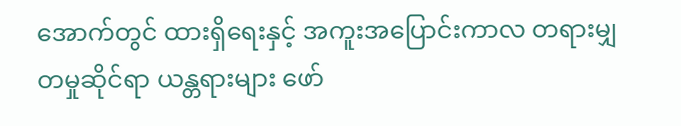အောက်တွင် ထားရှိရေးနှင့် အကူးအပြောင်းကာလ တရားမျှတမှုဆိုင်ရာ ယန္တရားများ ဖော်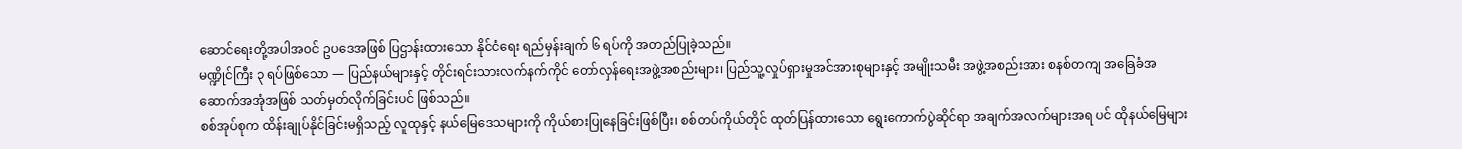ဆောင်ရေးတို့အပါအဝင် ဥပဒေအဖြစ် ပြဌာန်းထားသော နိုင်ငံရေး ရည်မှန်းချက် ၆ ရပ်ကို အတည်ပြုခဲ့သည်။
မဏ္ဍိုင်ကြီး ၃ ရပ်ဖြစ်သော — ပြည်နယ်များနှင့် တိုင်းရင်းသားလက်နက်ကိုင် တော်လှန်ရေးအဖွဲ့အစည်းများ၊ ပြည်သူ့လှုပ်ရှားမှုအင်အားစုများနှင့် အမျိုးသမီး အဖွဲ့အစည်းအား စနစ်တကျ အခြေခံအဆောက်အအုံအဖြစ် သတ်မှတ်လိုက်ခြင်းပင် ဖြစ်သည်။
စစ်အုပ်စုက ထိန်းချုပ်နိုင်ခြင်းမရှိသည့် လူထုနှင့် နယ်မြေဒေသများကို ကိုယ်စားပြုနေခြင်းဖြစ်ပြီး၊ စစ်တပ်ကိုယ်တိုင် ထုတ်ပြန်ထားသော ရွေးကောက်ပွဲဆိုင်ရာ အချက်အလက်များအရ ပင် ထိုနယ်မြေများ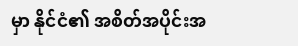မှာ နိုင်ငံ၏ အစိတ်အပိုင်းအ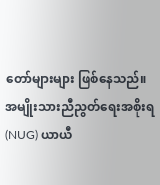တော်များများ ဖြစ်နေသည်။
အမျိုးသားညီညွတ်ရေးအစိုးရ (NUG) ယာယီ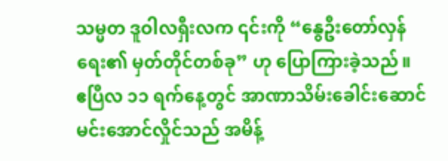သမ္မတ ဒူဝါလရှီးလက ၎င်းကို “နွေဦးတော်လှန်ရေး၏ မှတ်တိုင်တစ်ခု” ဟု ပြောကြားခဲ့သည်။
ဧပြီလ ၁၁ ရက်နေ့တွင် အာဏာသိမ်းခေါင်းဆောင် မင်းအောင်လှိုင်သည် အမိန့်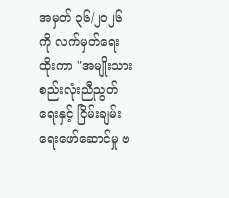အမှတ် ၃၆/၂၀၂၆ ကို လက်မှတ်ရေးထိုးကာ "အမျိုးသားစည်းလုံးညီညွတ်ရေးနှင့် ငြိမ်းချမ်းရေးဖော်ဆောင်မှု ဗ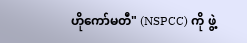ဟိုကော်မတီ" (NSPCC) ကို ဖွဲ့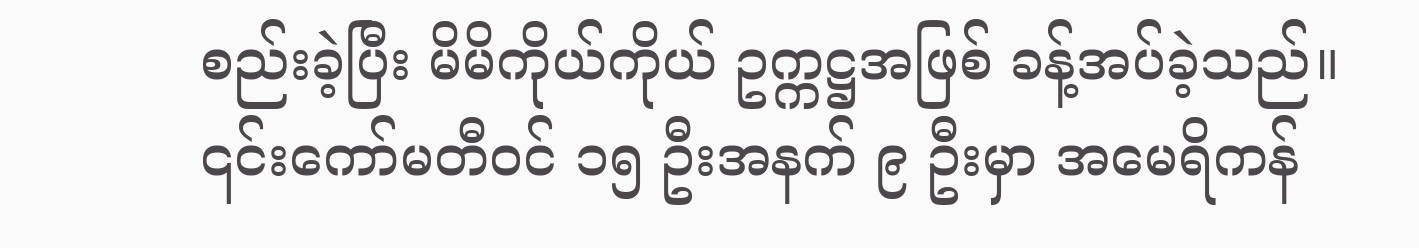စည်းခဲ့ပြီး မိမိကိုယ်ကိုယ် ဥက္ကဋ္ဌအဖြစ် ခန့်အပ်ခဲ့သည်။ ၎င်းကော်မတီဝင် ၁၅ ဦးအနက် ၉ ဦးမှာ အမေရိကန်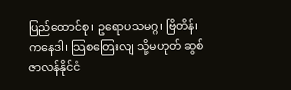ပြည်ထောင်စု၊ ဥရောပသမဂ္ဂ၊ ဗြိတိန်၊ ကနေဒါ၊ သြစတြေးလျ သို့မဟုတ် ဆွစ်ဇာလန်နိုင်ငံ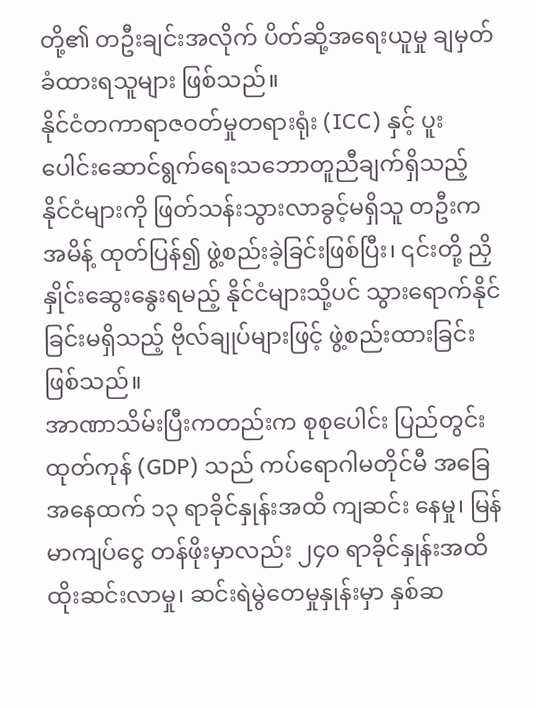တို့၏ တဦးချင်းအလိုက် ပိတ်ဆို့အရေးယူမှု ချမှတ် ခံထားရသူများ ဖြစ်သည်။
နိုင်ငံတကာရာဇဝတ်မှုတရားရုံး (ICC) နှင့် ပူးပေါင်းဆောင်ရွက်ရေးသဘောတူညီချက်ရှိသည့် နိုင်ငံများကို ဖြတ်သန်းသွားလာခွင့်မရှိသူ တဦးက အမိန့် ထုတ်ပြန်၍ ဖွဲ့စည်းခဲ့ခြင်းဖြစ်ပြီး၊ ၎င်းတို့ ညှိနှိုင်းဆွေးနွေးရမည့် နိုင်ငံများသို့ပင် သွားရောက်နိုင်ခြင်းမရှိသည့် ဗိုလ်ချုပ်များဖြင့် ဖွဲ့စည်းထားခြင်း ဖြစ်သည်။
အာဏာသိမ်းပြီးကတည်းက စုစုပေါင်း ပြည်တွင်းထုတ်ကုန် (GDP) သည် ကပ်ရောဂါမတိုင်မီ အခြေအနေထက် ၁၃ ရာခိုင်နှုန်းအထိ ကျဆင်း နေမှု၊ မြန်မာကျပ်ငွေ တန်ဖိုးမှာလည်း ၂၄၀ ရာခိုင်နှုန်းအထိ ထိုးဆင်းလာမှု၊ ဆင်းရဲမွဲတေမှုနှုန်းမှာ နှစ်ဆ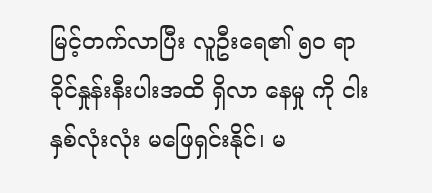မြင့်တက်လာပြီး လူဦးရေ၏ ၅၀ ရာခိုင်နှုန်းနီးပါးအထိ ရှိလာ နေမှု ကို ငါးနှစ်လုံးလုံး မဖြေရှင်းနိုင်၊ မ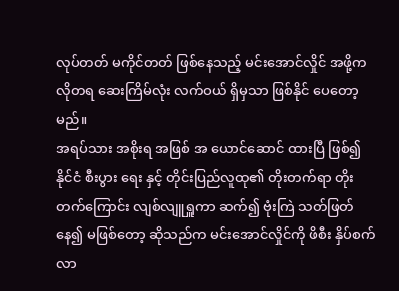လုပ်တတ် မကိုင်တတ် ဖြစ်နေသည့် မင်းအောင်လှိုင် အဖို့က လိုတရ ဆေးကြိမ်လုံး လက်ဝယ် ရှိမှသာ ဖြစ်နိုင် ပေတော့မည်။
အရပ်သား အစိုးရ အဖြစ် အ ယောင်ဆောင် ထားပြီ ဖြစ်၍ နိုင်ငံ စီးပွား ရေး နှင့် တိုင်းပြည်လူထု၏ တိုးတက်ရာ တိုးတက်ကြောင်း လျစ်လျူရှူကာ ဆက်၍ ဗုံးကြဲ သတ်ဖြတ် နေ၍ မဖြစ်တော့ ဆိုသည်က မင်းအောင်လှိုင်ကို ဖိစီး နှိပ်စက်လာ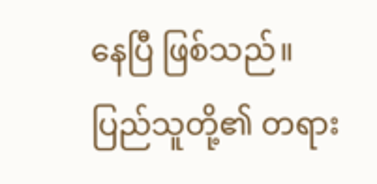နေပြီ ဖြစ်သည်။
ပြည်သူတို့၏ တရား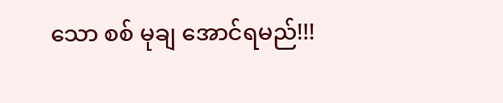သော စစ် မုချ အောင်ရမည်!!!